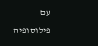עם פילוסופיה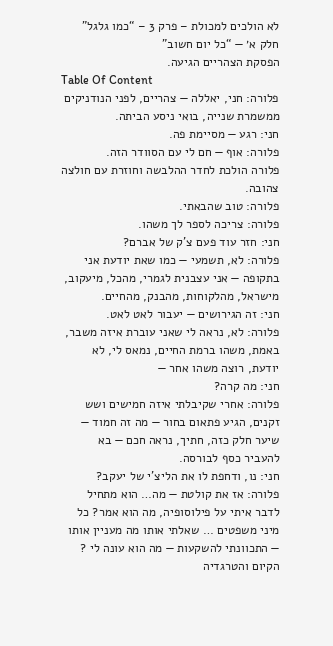לא הולכים למכולת – פרק 3 – “כמו גלגל”
חלק א׳ — “כל יום חשוב”
הפסקת הצהריים הגיעה.
Table Of Content
פלורה: חני, יאללה — צהריים, לפני הנודניקים ממשמרת שנייה, בואי ניסע הביתה.
חני: רגע — מסיימת פה.
פלורה: אוף — חם לי עם הסוודר הזה.
פלורה הולכת לחדר ההלבשה וחוזרת עם חולצה צהובה.
פלורה: טוב שהבאתי.
פלורה: צריכה לספר לך משהו.
חני: חזר עוד פעם צ’ק של אברם?
פלורה: לא, תשמעי — כמו שאת יודעת אני בתקופה — אני עצבנית לגמרי, מהכל, מיעקוב, מישראל, מהלקוחות, מהבנק, מהחיים.
חני: זה הגירושים — יעבור לאט לאט.
פלורה: לא, נראה לי שאני עוברת איזה משבר, באמת, משהו ברמת החיים, נמאס לי, לא יודעת, רוצה משהו אחר —
חני: מה קרה?
פלורה: אחרי שקיבלתי איזה חמישים ושש זקנים, הגיע פתאום בחור — מה זה חמוד — שיער חלק כזה, חתיך, נראה חכם — בא להעביר כסף לבורסה.
חני: נו, ודחפת לו את הליצ’י של יעקב?
פלורה: אז את קולטת — מה… הוא מתחיל לדבר איתי על פילוסופיה, מה הוא אמר? כל מיני משפטים … שאלתי אותו מה מעניין אותו — התכוונתי להשקעות — מה הוא עונה לי ? הקיום והטרגדיה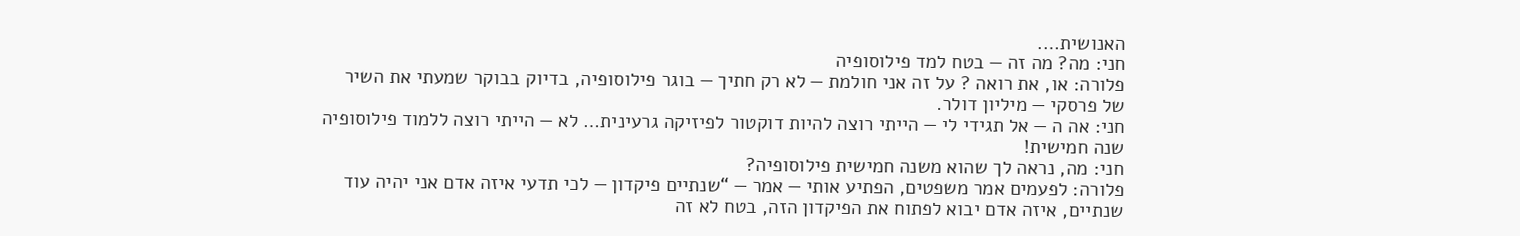האנושית….
חני: מה? מה זה — בטח למד פילוסופיה
פלורה: או, את רואה ? על זה אני חולמת — לא רק חתיך — בוגר פילוסופיה, בדיוק בבוקר שמעתי את השיר של פרסקי — מיליון דולר.
חני: אה ה — אל תגידי לי — הייתי רוצה להיות דוקטור לפיזיקה גרעינית… לא — הייתי רוצה ללמוד פילוסופיה שנה חמישית!
חני: מה, נראה לך שהוא משנה חמישית פילוסופיה?
פלורה: לפעמים אמר משפטים, הפתיע אותי — אמר — “שנתיים פיקדון — לכי תדעי איזה אדם אני יהיה עוד שנתיים, איזה אדם יבוא לפתוח את הפיקדון הזה, בטח לא זה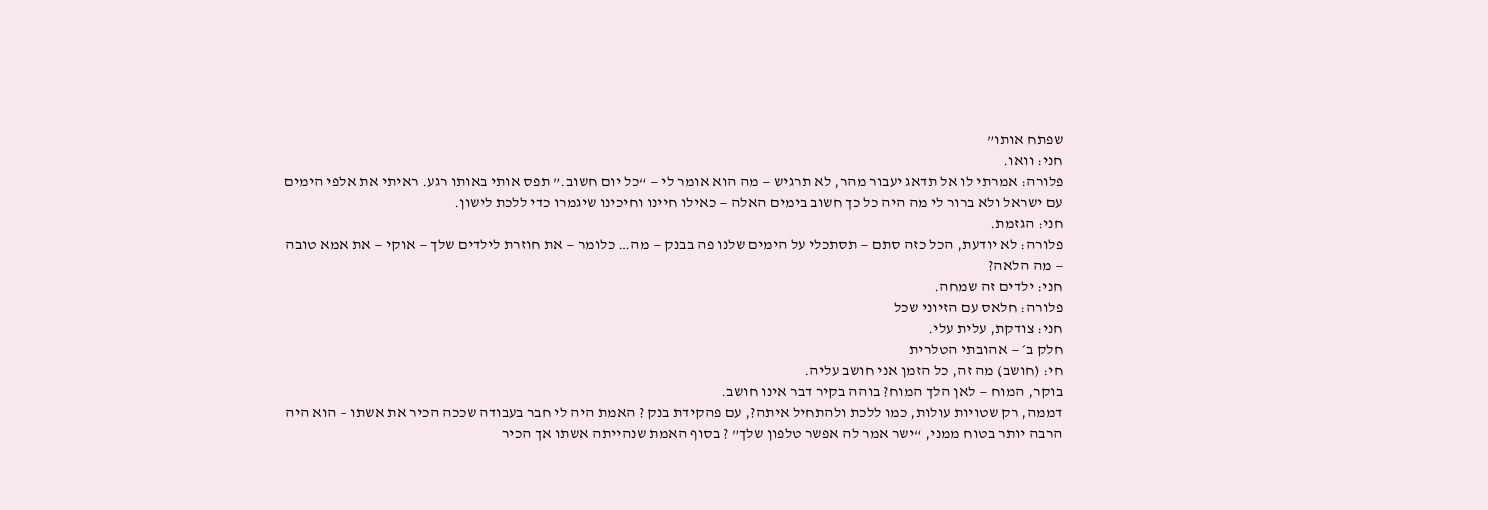שפתח אותו”
חני: וואו.
פלורה: אמרתי לו אל תדאג יעבור מהר, לא תרגיש — מה הוא אומר לי — “כל יום חשוב.” תפס אותי באותו רגע. ראיתי את אלפי הימים עם ישראל ולא ברור לי מה היה כל כך חשוב בימים האלה — כאילו חיינו וחיכינו שיגמרו כדי ללכת לישון.
חני: הגזמת.
פלורה: לא יודעת, הכל כזה סתם — תסתכלי על הימים שלנו פה בבנק — מה… כלומר — את חוזרת לילדים שלך — אוקי — את אמא טובה — מה הלאה?
חני: ילדים זה שמחה.
פלורה: חלאס עם הזיוני שכל
חני: צודקת, עלית עלי.
חלק ב׳ — אהובתי הטלרית
חי: (חושב) מה זה, כל הזמן אני חושב עליה.
בוקר, המוח — לאן הלך המוח? בוהה בקיר דבר אינו חושב.
דממה, רק שטויות עולות, כמו ללכת ולהתחיל איתה?, עם פהקידת בנק ? האמת היה לי חבר בעבודה שככה הכיר את אשתו – הוא היה הרבה יותר בטוח ממני, “ישר אמר לה אפשר טלפון שלך” ? בסוף האמת שנהייתה אשתו אך הכיר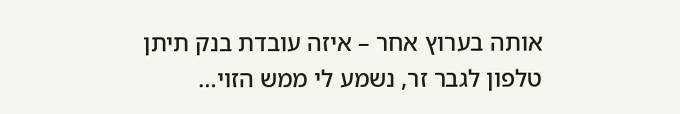אותה בערוץ אחר – איזה עובדת בנק תיתן טלפון לגבר זר, נשמע לי ממש הזוי…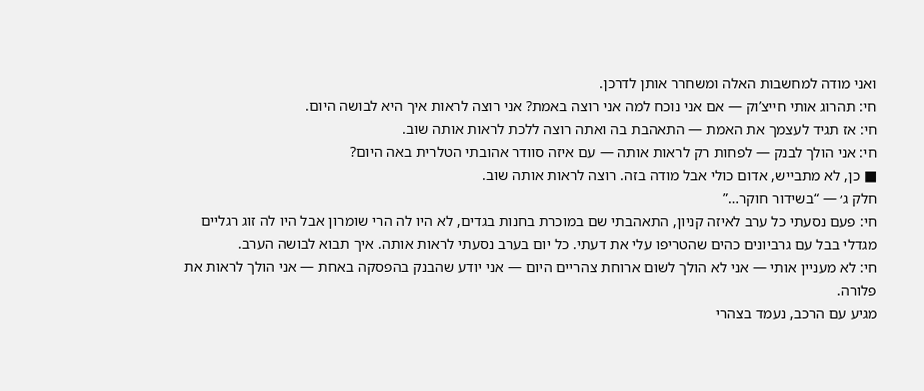ואני מודה למחשבות האלה ומשחרר אותן לדרכן.
חי: תהרוג אותי חייצ’וק — אם אני נוכח למה אני רוצה באמת? אני רוצה לראות איך היא לבושה היום.
חי: אז תגיד לעצמך את האמת — התאהבת בה ואתה רוצה ללכת לראות אותה שוב.
חי: אני הולך לבנק — לפחות רק לראות אותה — עם איזה סוודר אהובתי הטלרית באה היום?
■ כן, לא מתבייש, אדום כולי אבל מודה בזה. רוצה לראות אותה שוב.
חלק ג׳ — “בשידור חוקר…”
חי: פעם נסעתי כל ערב לאיזה קניון, התאהבתי שם במוכרת בחנות בגדים, לא היו לה הרי שומרון אבל היו לה זוג רגליים מגדלי בבל עם גרביונים כהים שהטריפו עלי את דעתי. כל יום בערב נסעתי לראות אותה. איך תבוא לבושה הערב.
חי: לא מעניין אותי — אני לא הולך לשום ארוחת צהריים היום — אני יודע שהבנק בהפסקה באחת — אני הולך לראות את פלורה.
מגיע עם הרכב, נעמד בצהרי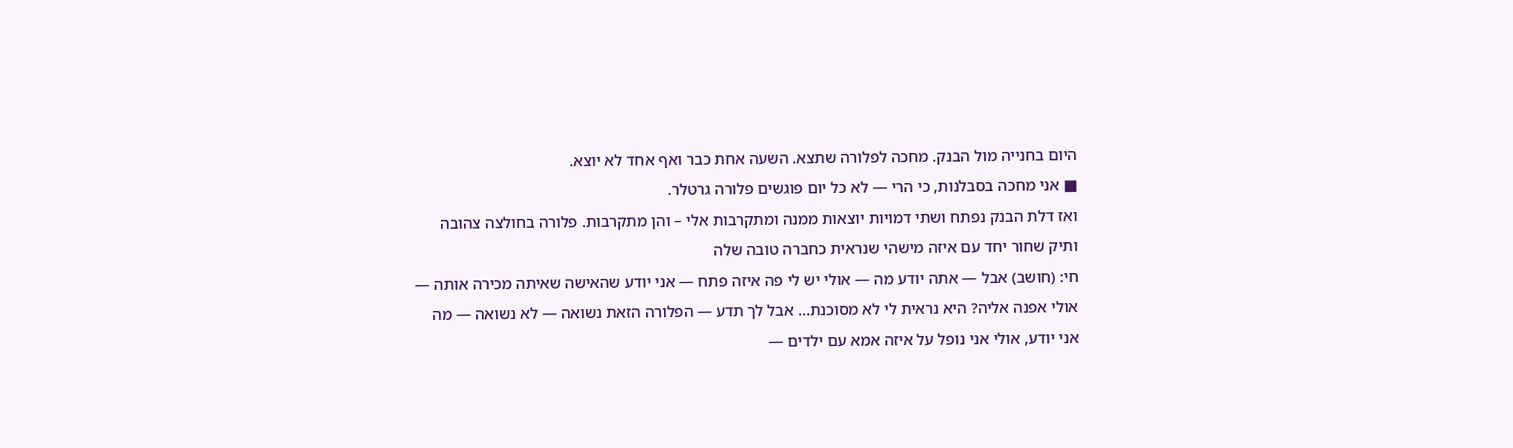היום בחנייה מול הבנק. מחכה לפלורה שתצא. השעה אחת כבר ואף אחד לא יוצא.
■ אני מחכה בסבלנות, כי הרי — לא כל יום פוגשים פלורה גרטלר.
ואז דלת הבנק נפתח ושתי דמויות יוצאות ממנה ומתקרבות אלי – והן מתקרבות. פלורה בחולצה צהובה ותיק שחור יחד עם איזה מישהי שנראית כחברה טובה שלה
חי: (חושב) אבל — אתה יודע מה — אולי יש לי פה איזה פתח — אני יודע שהאישה שאיתה מכירה אותה — אולי אפנה אליה? היא נראית לי לא מסוכנת… אבל לך תדע — הפלורה הזאת נשואה — לא נשואה — מה אני יודע, אולי אני נופל על איזה אמא עם ילדים —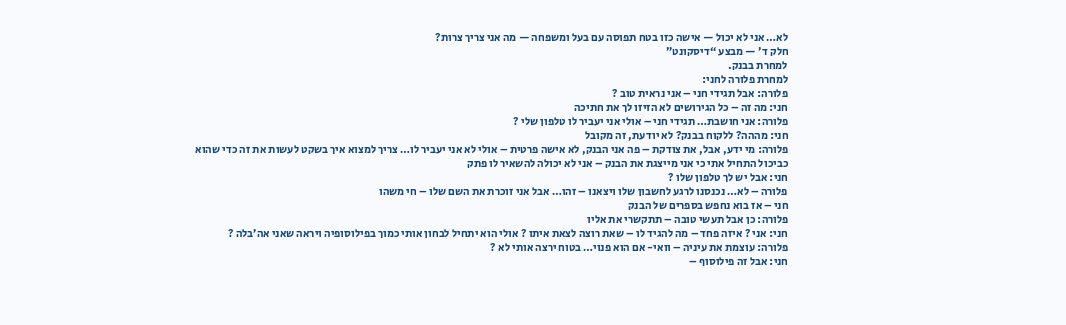לא… אני לא יכול — אישה כזו בטח תפוסה עם בעל ומשפחה — מה אני צריך צרות?
חלק ד׳ — מבצע “דיסקונט”
למחרת בבנק.
למחרת פלורה לחני:
פלורה: אבל תגידי חני – אני נראית טוב ?
חני: מה זה – כל הגירושים לא הזיזו לך את חתיכה
פלורה: אני חושבת… תגידי חני – אולי אני יעביר לו טלפון שלי ?
חני: מההה? ללקוח בבנק? לא יודעת, זה מקובל
פלורה: מי ידע, אבל, את צודקת – פה אני הבנק, לא אישה פרטית – אולי לא אני יעביר לו… צריך למצוא איך בשקט לעשות את זה כדי שהוא כביכול התחיל אתי כי אני מייצגת את הבנק – אני לא יכולה להשאיר לו פתק
חני: אבל יש לך טלפון שלו ?
פלורה – לא… נכנסנו לרגע לחשבון שלו ויצאנו – זהו… אבל אני זוכרת את השם שלו – חי משהו
חני – אז בוא נחפש בספרים של הבנק
פלורה: כן אבל תעשי טובה – תתקשרי את אליו
חני: אני ? איזה פחד – מה להגיד לו – שאת רוצה לצאת איתו ? אולי הוא יתחיל לבחון אותי כמוך בפילוסופיה ויראה שאני אה’בלה ?
פלורה: עוצמת את עיניה – וואי- אם הוא פנוי… בטוח ירצה אותי לא ?
חני: אבל זה פילוסוף –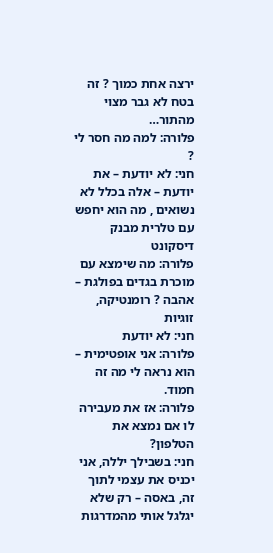ירצה אחת כמוך ? זה בטח לא גבר מצוי מהתור…
פלורה: למה מה חסר לי ?
חני: לא יודעת – את יודעת – אלה בכלל לא נשואים , מה הוא יחפש עם טלרית מבנק דיסקונט
פלורה: מה שימצא עם מוכרת בגדים בפולגת – אהבה ? רומנטיקה, זוגיות
חני: לא יודעת
פלורה: אני אופטימית – הוא נראה לי מה זה חמוד.
פלורה: אז את מעבירה לו אם נמצא את הטלפון?
חני: בשבילך יללה, אני יכניס את עצמי לתוך זה, באסה – רק שלא יגלגל אותי מהמדרגות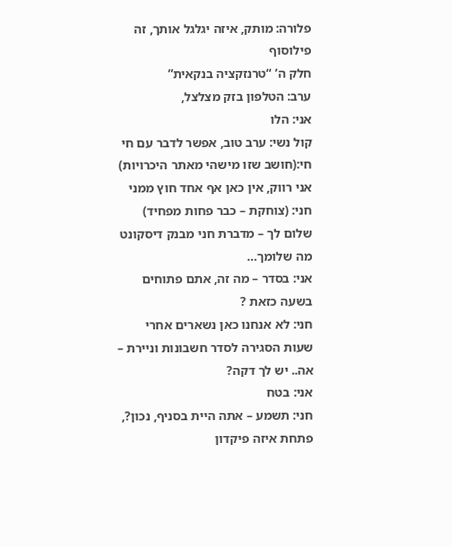פלורה: מותק, איזה יגלגל אותך, זה פילוסוף
חלק ה’ “טרנזקציה בנקאית”
ערב: הטלפון בזק מצלצל,
אני: הלו
קול נשי: ערב טוב, אפשר לדבר עם חי
חי:(חושב שזו מישהי מאתר היכרויות) אני רווק, אין כאן אף אחד חוץ ממני
חני: (צוחקת – כבר פחות מפחיד) שלום לך – מדברת חני מבנק דיסקונט מה שלומך…
אני: בסדר – מה זה, אתם פתוחים בשעה כזאת ?
חני: לא אנחנו כאן נשארים אחרי שעות הסגירה לסדר חשבונות וניירת – אה.. יש לך דקה?
אני: בטח
חני: תשמע – אתה היית בסניף, נכון?, פתחת איזה פיקדון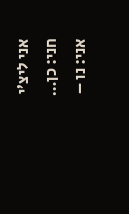אני ליצ’י
חני: כן…
אני: נו –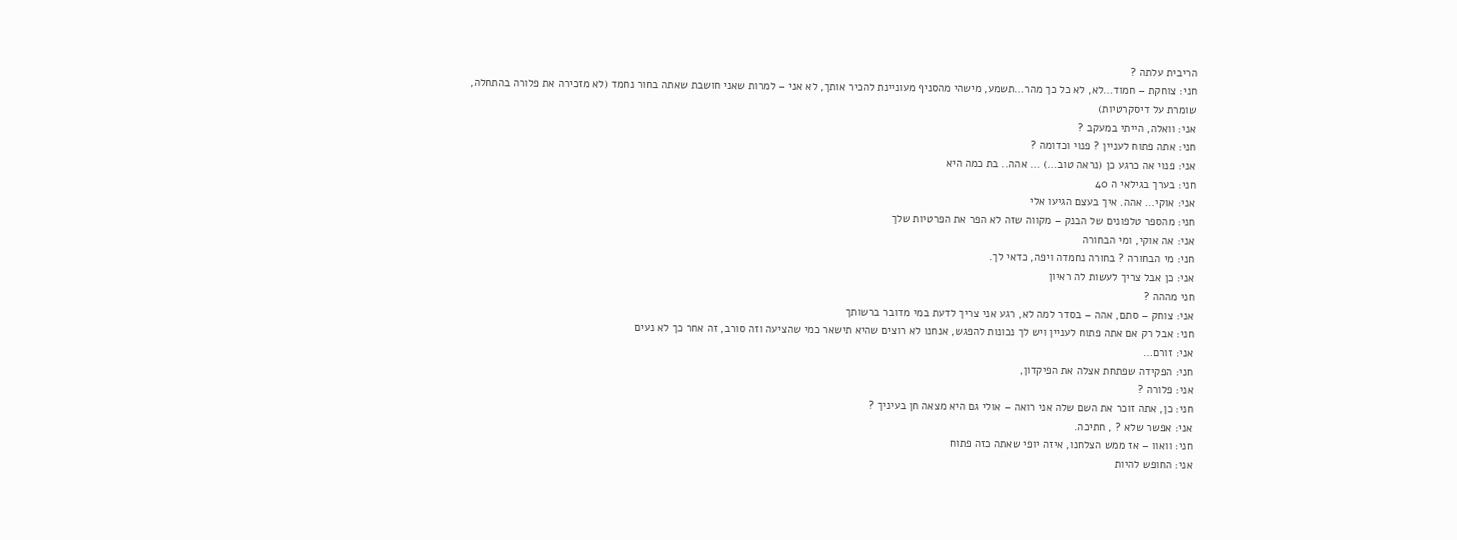הריבית עלתה ?
חני: צוחקת – חמוד…לא, לא כל כך מהר…תשמע, מישהי מהסניף מעוניינת להכיר אותך, לא אני – למרות שאני חושבת שאתה בחור נחמד (לא מזכירה את פלורה בהתחלה, שומרת על דיסקרטיות)
אני: וואלה, הייתי במעקב ?
חני: אתה פתוח לעניין ? פנוי וכדומה ?
אני: פנוי אה כרגע כן (נראה טוב…) … אהה.. בת כמה היא
חני: בערך בגילאי ה 40
אני: אוקי… אהה. איך בעצם הגיעו אלי
חני: מהספר טלפונים של הבנק – מקווה שזה לא הפר את הפרטיות שלך
אני: אה אוקי, ומי הבחורה
חני: מי הבחורה ? בחורה נחמדה ויפה, כדאי לך.
אני: כן אבל צריך לעשות לה ראיון
חני מההה ?
אני: צוחק – סתם, אהה – בסדר למה לא, רגע אני צריך לדעת במי מדובר ברשותך
חני: אבל רק אם אתה פתוח לעניין ויש לך נכונות להפגש, אנחנו לא רוצים שהיא תישאר כמי שהציעה וזה סורב, זה אחר כך לא נעים
אני: זורם…
חני: הפקידה שפתחת אצלה את הפיקדון,
אני: פלורה ?
חני: כן, אתה זוכר את השם שלה אני רואה – אולי גם היא מצאה חן בעיניך ?
אני: אפשר שלא ? , חתיכה.
חני: וואוו – אז ממש הצלחנו, איזה יופי שאתה כזה פתוח
אני: החופש להיות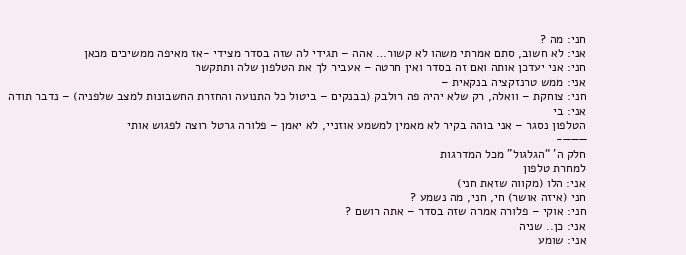חני: מה ?
אני: לא חשוב, סתם אמרתי משהו לא קשור… אהה – תגידי לה שזה בסדר מצידי -אז מאיפה ממשיכים מכאן
חני: אני יעדכן אותה ואם זה בסדר ואין חרטה – אעביר לך את הטלפון שלה ותתקשר
אני: ממש טרנזקציה בנקאית –
חני: צוחקת – וואלה, רק שלא יהיה פה רולבק (בבנקים – ביטול כל התנועה והחזרת החשבונות למצב שלפניה) – נדבר תודה
אני: בי
הטלפון נסגר – אני בוהה בקיר לא מאמין למשמע אוזניי, לא יאמן – פלורה גרטל רוצה לפגוש אותי
———-
חלק ה’ “הגלגול” מכל המדרגות
למחרת טלפון
אני: הלו (מקווה שזאת חני)
חני (איזה אושר) חי, חני, מה נשמע ?
חני: אוקי – פלורה אמרה שזה בסדר – אתה רושם ?
אני: כן.. שניה
אני: שומע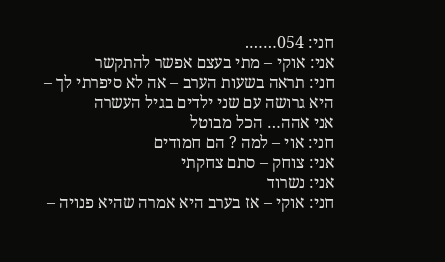חני: 054…….
אני: אוקי – מתי בעצם אפשר להתקשר
חני: תראה בשעות הערב – אה לא סיפרתי לך – היא גרושה עם שני ילדים בגיל העשרה
אני אהה… הכל מבוטל
חני: אוי – למה ? הם חמודים
אני: צוחק – סתם צחקתי
אני: נשרוד
חני: אוקי – אז בערב היא אמרה שהיא פנויה –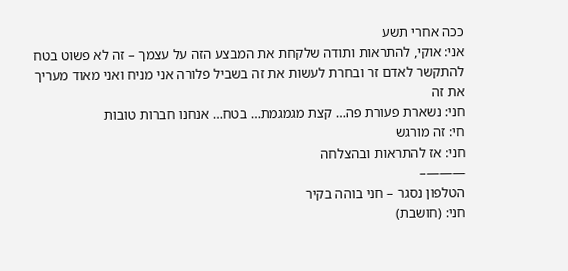ככה אחרי תשע
אני: אוקי, להתראות ותודה שלקחת את המבצע הזה על עצמך – זה לא פשוט בטח להתקשר לאדם זר ובחרת לעשות את זה בשביל פלורה אני מניח ואני מאוד מעריך את זה
חני: נשארת פעורת פה… קצת מגמגמת… בטח… אנחנו חברות טובות
חי: זה מורגש
חני: אז להתראות ובהצלחה
———–
הטלפון נסגר – חני בוהה בקיר
חני: (חושבת)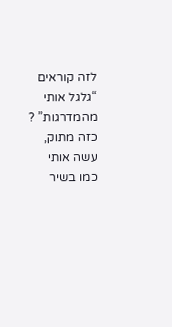לזה קוראים “גלגל אותי מהמדרגות” ? כזה מתוק, עשה אותי כמו בשיר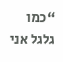“כמו גלגל אני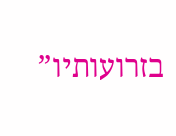בזרועותיו”